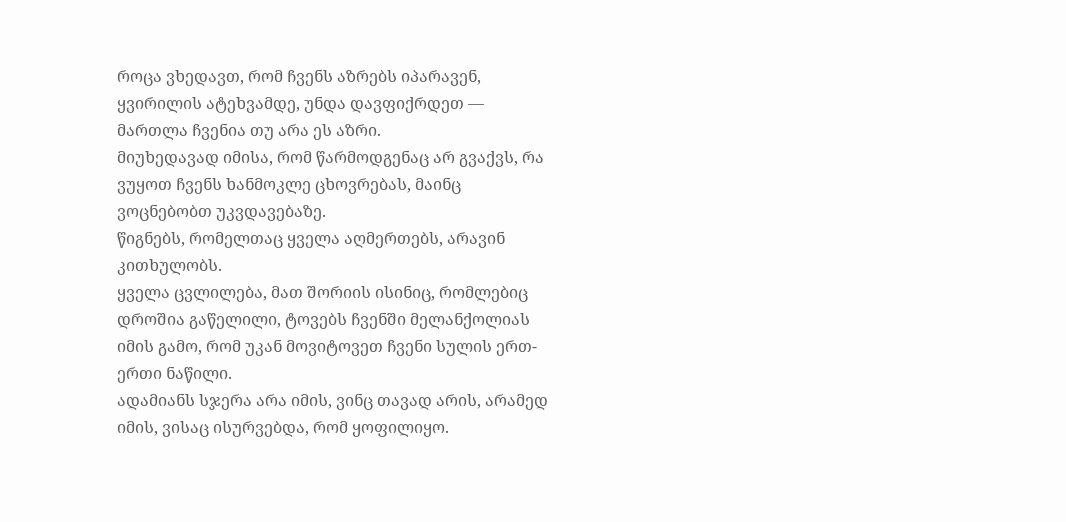როცა ვხედავთ, რომ ჩვენს აზრებს იპარავენ, ყვირილის ატეხვამდე, უნდა დავფიქრდეთ — მართლა ჩვენია თუ არა ეს აზრი.
მიუხედავად იმისა, რომ წარმოდგენაც არ გვაქვს, რა ვუყოთ ჩვენს ხანმოკლე ცხოვრებას, მაინც ვოცნებობთ უკვდავებაზე.
წიგნებს, რომელთაც ყველა აღმერთებს, არავინ კითხულობს.
ყველა ცვლილება, მათ შორიის ისინიც, რომლებიც დროშია გაწელილი, ტოვებს ჩვენში მელანქოლიას იმის გამო, რომ უკან მოვიტოვეთ ჩვენი სულის ერთ-ერთი ნაწილი.
ადამიანს სჯერა არა იმის, ვინც თავად არის, არამედ იმის, ვისაც ისურვებდა, რომ ყოფილიყო.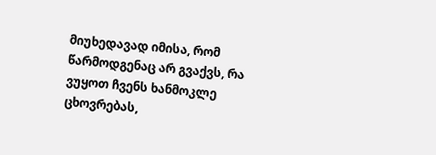მიუხედავად იმისა, რომ წარმოდგენაც არ გვაქვს, რა ვუყოთ ჩვენს ხანმოკლე ცხოვრებას,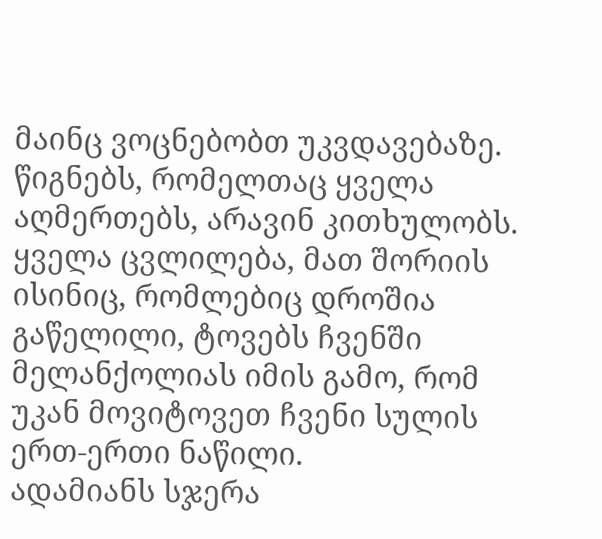მაინც ვოცნებობთ უკვდავებაზე.
წიგნებს, რომელთაც ყველა აღმერთებს, არავინ კითხულობს.
ყველა ცვლილება, მათ შორიის ისინიც, რომლებიც დროშია გაწელილი, ტოვებს ჩვენში მელანქოლიას იმის გამო, რომ უკან მოვიტოვეთ ჩვენი სულის ერთ-ერთი ნაწილი.
ადამიანს სჯერა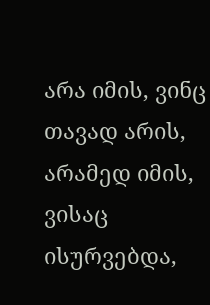არა იმის, ვინც თავად არის, არამედ იმის, ვისაც ისურვებდა,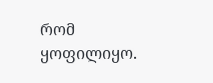რომ ყოფილიყო.